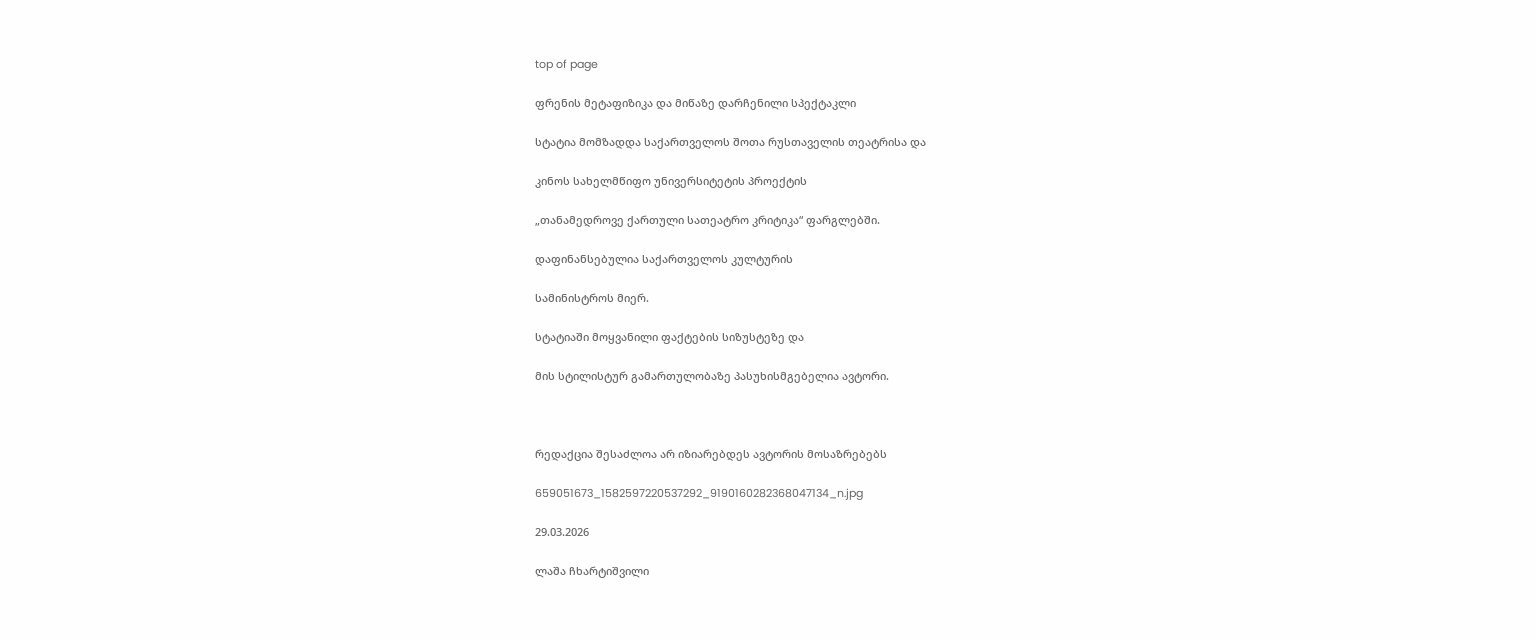top of page

ფრენის მეტაფიზიკა და მიწაზე დარჩენილი სპექტაკლი

სტატია მომზადდა საქართველოს შოთა რუსთაველის თეატრისა და

კინოს სახელმწიფო უნივერსიტეტის პროექტის

„თანამედროვე ქართული სათეატრო კრიტიკა“ ფარგლებში.

დაფინანსებულია საქართველოს კულტურის

სამინისტროს მიერ.

სტატიაში მოყვანილი ფაქტების სიზუსტეზე და

მის სტილისტურ გამართულობაზე პასუხისმგებელია ავტორი.



რედაქცია შესაძლოა არ იზიარებდეს ავტორის მოსაზრებებს

659051673_1582597220537292_9190160282368047134_n.jpg

29.03.2026

ლაშა ჩხარტიშვილი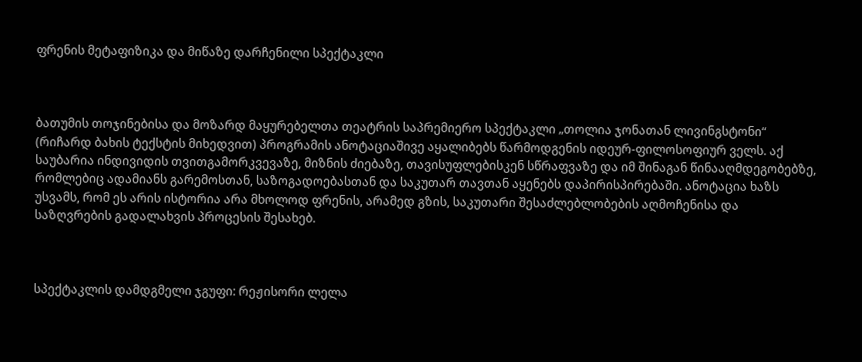ფრენის მეტაფიზიკა და მიწაზე დარჩენილი სპექტაკლი



ბათუმის თოჯინებისა და მოზარდ მაყურებელთა თეატრის საპრემიერო სპექტაკლი „თოლია ჯონათან ლივინგსტონი“ (რიჩარდ ბახის ტექსტის მიხედვით) პროგრამის ანოტაციაშივე აყალიბებს წარმოდგენის იდეურ-ფილოსოფიურ ველს. აქ საუბარია ინდივიდის თვითგამორკვევაზე, მიზნის ძიებაზე, თავისუფლებისკენ სწრაფვაზე და იმ შინაგან წინააღმდეგობებზე, რომლებიც ადამიანს გარემოსთან, საზოგადოებასთან და საკუთარ თავთან აყენებს დაპირისპირებაში. ანოტაცია ხაზს უსვამს, რომ ეს არის ისტორია არა მხოლოდ ფრენის, არამედ გზის, საკუთარი შესაძლებლობების აღმოჩენისა და საზღვრების გადალახვის პროცესის შესახებ.



სპექტაკლის დამდგმელი ჯგუფი: რეჟისორი ლელა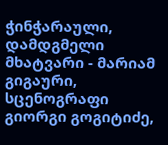ჭინჭარაული, დამდგმელი მხატვარი - მარიამ გიგაური, სცენოგრაფი გიორგი გოგიტიძე,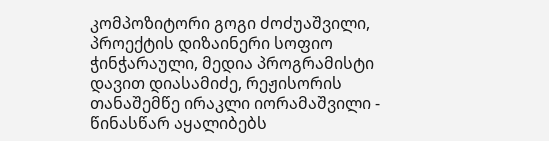კომპოზიტორი გოგი ძოძუაშვილი, პროექტის დიზაინერი სოფიო ჭინჭარაული, მედია პროგრამისტი დავით დიასამიძე, რეჟისორის თანაშემწე ირაკლი იორამაშვილი - წინასწარ აყალიბებს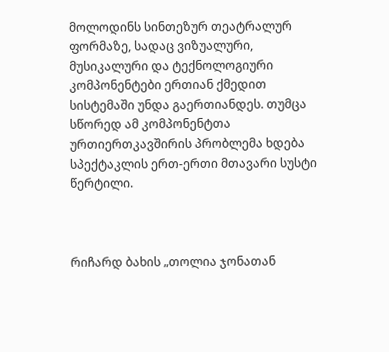მოლოდინს სინთეზურ თეატრალურ ფორმაზე, სადაც ვიზუალური, მუსიკალური და ტექნოლოგიური კომპონენტები ერთიან ქმედით სისტემაში უნდა გაერთიანდეს. თუმცა სწორედ ამ კომპონენტთა ურთიერთკავშირის პრობლემა ხდება სპექტაკლის ერთ-ერთი მთავარი სუსტი წერტილი.



რიჩარდ ბახის „თოლია ჯონათან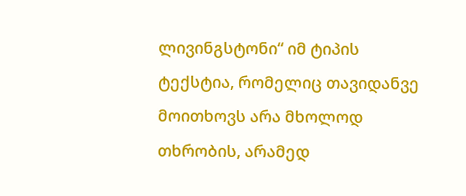ლივინგსტონი“ იმ ტიპის ტექსტია, რომელიც თავიდანვე მოითხოვს არა მხოლოდ თხრობის, არამედ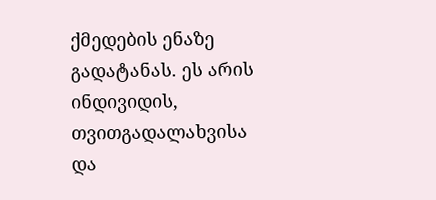ქმედების ენაზე გადატანას. ეს არის ინდივიდის, თვითგადალახვისა და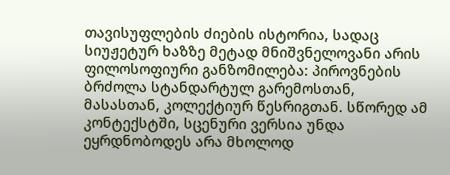თავისუფლების ძიების ისტორია, სადაც სიუჟეტურ ხაზზე მეტად მნიშვნელოვანი არის ფილოსოფიური განზომილება: პიროვნების ბრძოლა სტანდარტულ გარემოსთან, მასასთან, კოლექტიურ წესრიგთან. სწორედ ამ კონტექსტში, სცენური ვერსია უნდა ეყრდნობოდეს არა მხოლოდ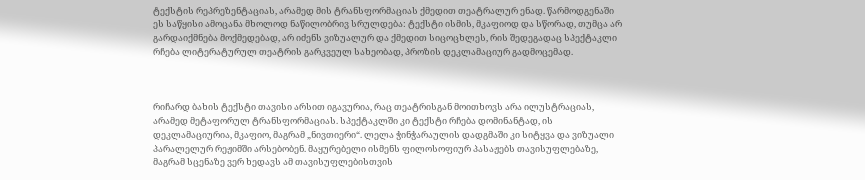ტექსტის რეპრეზენტაციას, არამედ მის ტრანსფორმაციას ქმედით თეატრალურ ენად. წარმოდგენაში ეს საწყისი ამოცანა მხოლოდ ნაწილობრივ სრულდება: ტექსტი ისმის, მკაფიოდ და სწორად, თუმცა არ გარდაიქმნება მოქმედებად, არ იძენს ვიზუალურ და ქმედით სიცოცხლეს, რის შედეგადაც სპექტაკლი რჩება ლიტერატურულ თეატრის გარკვეულ სახეობად, პროზის დეკლამაციურ გადმოცემად.



რიჩარდ ბახის ტექსტი თავისი არსით იგავურია, რაც თეატრისგან მოითხოვს არა ილუსტრაციას, არამედ მეტაფორულ ტრანსფორმაციას. სპექტაკლში კი ტექსტი რჩება დომინანტად, ის დეკლამაციურია, მკაფიო, მაგრამ „ნივთიერი“. ლელა ჭინჭარაულის დადგმაში კი სიტყვა და ვიზუალი პარალელურ რეჟიმში არსებობენ. მაყურებელი ისმენს ფილოსოფიურ პასაჟებს თავისუფლებაზე, მაგრამ სცენაზე ვერ ხედავს ამ თავისუფლებისთვის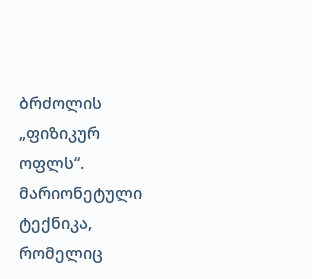ბრძოლის „ფიზიკურ ოფლს“. მარიონეტული ტექნიკა, რომელიც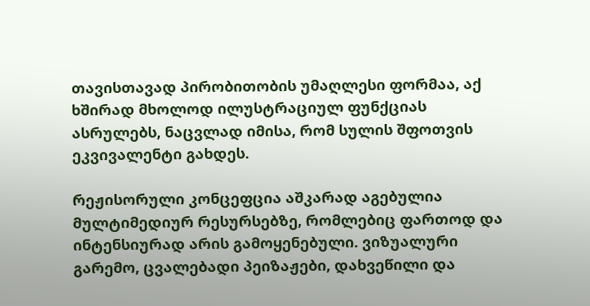თავისთავად პირობითობის უმაღლესი ფორმაა, აქ ხშირად მხოლოდ ილუსტრაციულ ფუნქციას ასრულებს, ნაცვლად იმისა, რომ სულის შფოთვის ეკვივალენტი გახდეს.

რეჟისორული კონცეფცია აშკარად აგებულია მულტიმედიურ რესურსებზე, რომლებიც ფართოდ და ინტენსიურად არის გამოყენებული. ვიზუალური გარემო, ცვალებადი პეიზაჟები, დახვეწილი და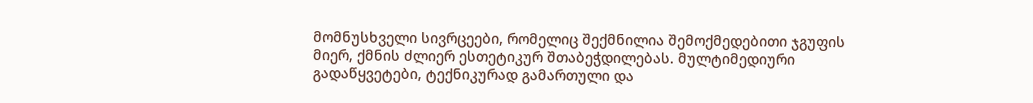მომნუსხველი სივრცეები, რომელიც შექმნილია შემოქმედებითი ჯგუფის მიერ, ქმნის ძლიერ ესთეტიკურ შთაბეჭდილებას. მულტიმედიური გადაწყვეტები, ტექნიკურად გამართული და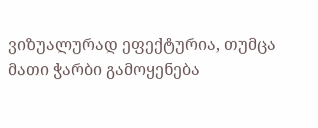ვიზუალურად ეფექტურია, თუმცა მათი ჭარბი გამოყენება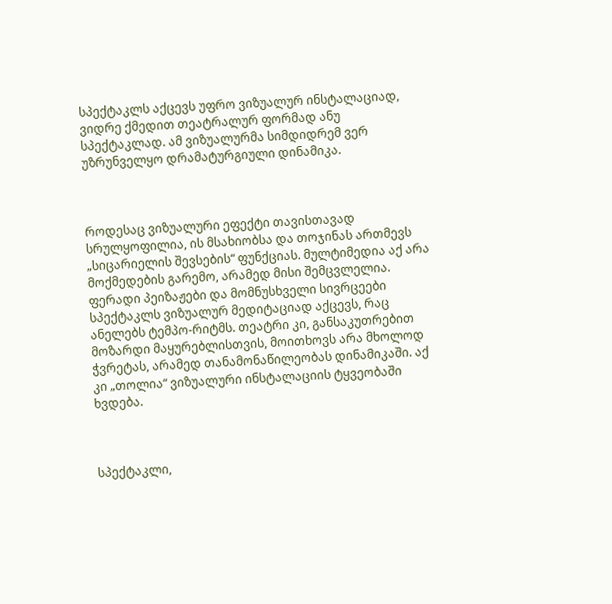სპექტაკლს აქცევს უფრო ვიზუალურ ინსტალაციად, ვიდრე ქმედით თეატრალურ ფორმად ანუ სპექტაკლად. ამ ვიზუალურმა სიმდიდრემ ვერ უზრუნველყო დრამატურგიული დინამიკა.



როდესაც ვიზუალური ეფექტი თავისთავად სრულყოფილია, ის მსახიობსა და თოჯინას ართმევს „სიცარიელის შევსების“ ფუნქციას. მულტიმედია აქ არა მოქმედების გარემო, არამედ მისი შემცვლელია. ფერადი პეიზაჟები და მომნუსხველი სივრცეები სპექტაკლს ვიზუალურ მედიტაციად აქცევს, რაც ანელებს ტემპო-რიტმს. თეატრი კი, განსაკუთრებით მოზარდი მაყურებლისთვის, მოითხოვს არა მხოლოდ ჭვრეტას, არამედ თანამონაწილეობას დინამიკაში. აქ კი „თოლია“ ვიზუალური ინსტალაციის ტყვეობაში ხვდება.



სპექტაკლი,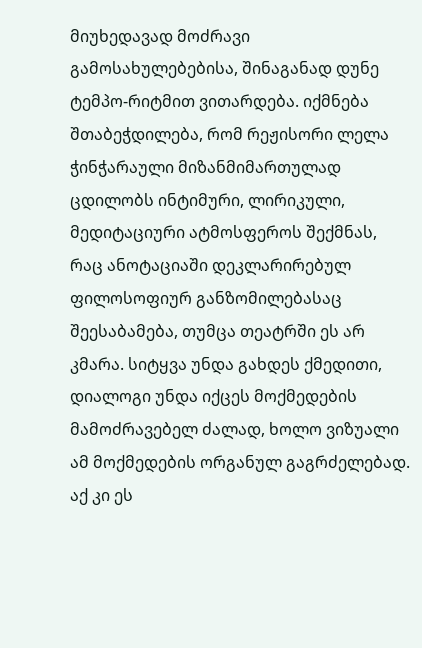მიუხედავად მოძრავი გამოსახულებებისა, შინაგანად დუნე ტემპო-რიტმით ვითარდება. იქმნება შთაბეჭდილება, რომ რეჟისორი ლელა ჭინჭარაული მიზანმიმართულად ცდილობს ინტიმური, ლირიკული, მედიტაციური ატმოსფეროს შექმნას, რაც ანოტაციაში დეკლარირებულ ფილოსოფიურ განზომილებასაც შეესაბამება, თუმცა თეატრში ეს არ კმარა. სიტყვა უნდა გახდეს ქმედითი, დიალოგი უნდა იქცეს მოქმედების მამოძრავებელ ძალად, ხოლო ვიზუალი ამ მოქმედების ორგანულ გაგრძელებად. აქ კი ეს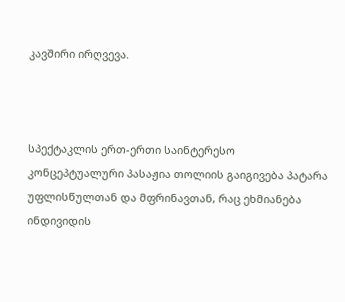კავშირი ირღვევა.



სპექტაკლის ერთ-ერთი საინტერესო კონცეპტუალური პასაჟია თოლიის გაიგივება პატარა უფლისწულთან და მფრინავთან, რაც ეხმიანება ინდივიდის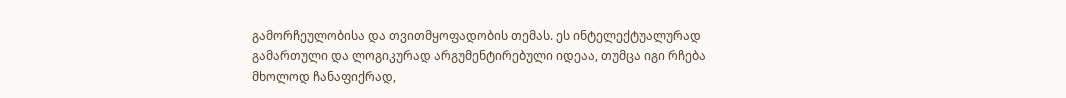გამორჩეულობისა და თვითმყოფადობის თემას. ეს ინტელექტუალურად გამართული და ლოგიკურად არგუმენტირებული იდეაა, თუმცა იგი რჩება მხოლოდ ჩანაფიქრად,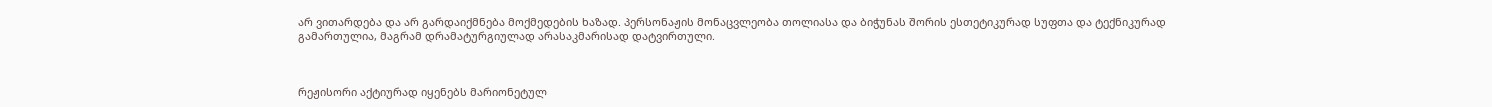არ ვითარდება და არ გარდაიქმნება მოქმედების ხაზად. პერსონაჟის მონაცვლეობა თოლიასა და ბიჭუნას შორის ესთეტიკურად სუფთა და ტექნიკურად გამართულია, მაგრამ დრამატურგიულად არასაკმარისად დატვირთული.



რეჟისორი აქტიურად იყენებს მარიონეტულ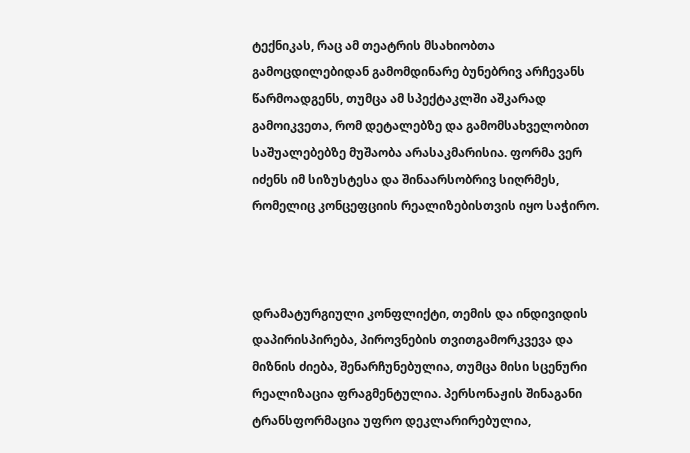ტექნიკას, რაც ამ თეატრის მსახიობთა გამოცდილებიდან გამომდინარე ბუნებრივ არჩევანს წარმოადგენს, თუმცა ამ სპექტაკლში აშკარად გამოიკვეთა, რომ დეტალებზე და გამომსახველობით საშუალებებზე მუშაობა არასაკმარისია. ფორმა ვერ იძენს იმ სიზუსტესა და შინაარსობრივ სიღრმეს, რომელიც კონცეფციის რეალიზებისთვის იყო საჭირო.



დრამატურგიული კონფლიქტი, თემის და ინდივიდის დაპირისპირება, პიროვნების თვითგამორკვევა და მიზნის ძიება, შენარჩუნებულია, თუმცა მისი სცენური რეალიზაცია ფრაგმენტულია. პერსონაჟის შინაგანი ტრანსფორმაცია უფრო დეკლარირებულია,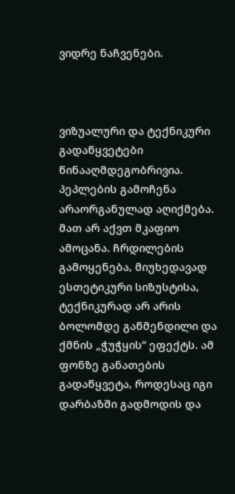ვიდრე ნაჩვენები.



ვიზუალური და ტექნიკური გადაწყვეტები წინააღმდეგობრივია. პეპლების გამოჩენა არაორგანულად აღიქმება. მათ არ აქვთ მკაფიო ამოცანა. ჩრდილების გამოყენება, მიუხედავად ესთეტიკური სიზუსტისა, ტექნიკურად არ არის ბოლომდე გაწმენდილი და ქმნის „ჭუჭყის“ ეფექტს. ამ ფონზე განათების გადაწყვეტა, როდესაც იგი დარბაზში გადმოდის და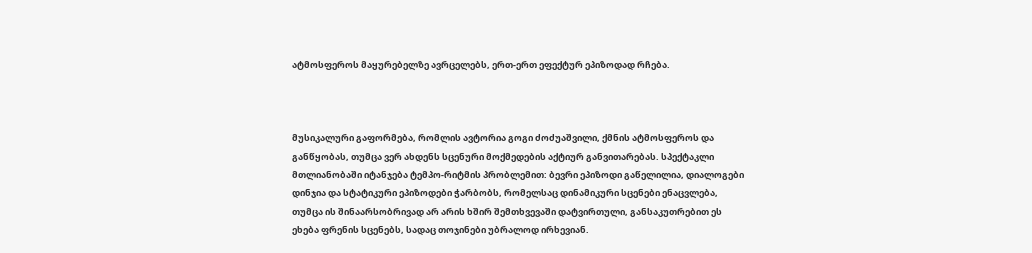ატმოსფეროს მაყურებელზე ავრცელებს, ერთ-ერთ ეფექტურ ეპიზოდად რჩება.



მუსიკალური გაფორმება, რომლის ავტორია გოგი ძოძუაშვილი, ქმნის ატმოსფეროს და განწყობას, თუმცა ვერ ახდენს სცენური მოქმედების აქტიურ განვითარებას. სპექტაკლი მთლიანობაში იტანჯება ტემპო-რიტმის პრობლემით: ბევრი ეპიზოდი გაწელილია, დიალოგები დინჯია და სტატიკური ეპიზოდები ჭარბობს, რომელსაც დინამიკური სცენები ენაცვლება, თუმცა ის შინაარსობრივად არ არის ხშირ შემთხვევაში დატვირთული, განსაკუთრებით ეს ეხება ფრენის სცენებს, სადაც თოჯინები უბრალოდ ირხევიან.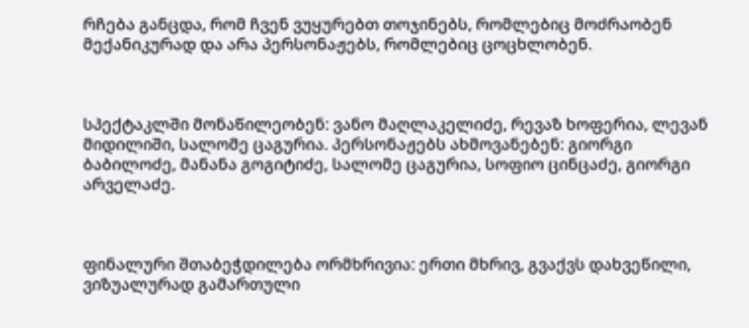რჩება განცდა, რომ ჩვენ ვუყურებთ თოჯინებს, რომლებიც მოძრაობენ მექანიკურად და არა პერსონაჟებს, რომლებიც ცოცხლობენ.



სპექტაკლში მონაწილეობენ: ვანო მაღლაკელიძე, რევაზ ხოფერია, ლევან მიდილიში, სალომე ცაგურია. პერსონაჟებს ახმოვანებენ: გიორგი ბაბილოძე, მანანა გოგიტიძე, სალომე ცაგურია, სოფიო ცინცაძე, გიორგი არველაძე.



ფინალური შთაბეჭდილება ორმხრივია: ერთი მხრივ, გვაქვს დახვეწილი, ვიზუალურად გამართული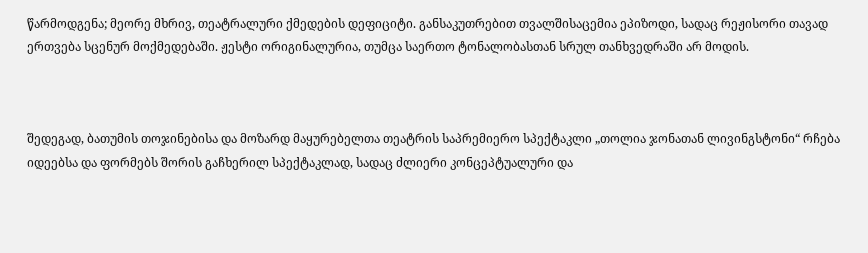წარმოდგენა; მეორე მხრივ, თეატრალური ქმედების დეფიციტი. განსაკუთრებით თვალშისაცემია ეპიზოდი, სადაც რეჟისორი თავად ერთვება სცენურ მოქმედებაში. ჟესტი ორიგინალურია, თუმცა საერთო ტონალობასთან სრულ თანხვედრაში არ მოდის.



შედეგად, ბათუმის თოჯინებისა და მოზარდ მაყურებელთა თეატრის საპრემიერო სპექტაკლი „თოლია ჯონათან ლივინგსტონი“ რჩება იდეებსა და ფორმებს შორის გაჩხერილ სპექტაკლად, სადაც ძლიერი კონცეპტუალური და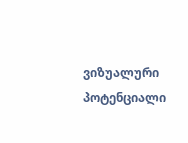ვიზუალური პოტენციალი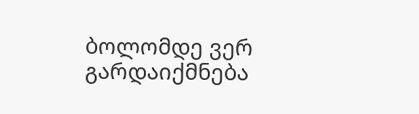ბოლომდე ვერ გარდაიქმნება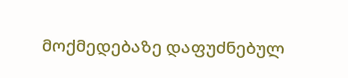მოქმედებაზე დაფუძნებულ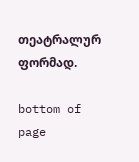თეატრალურ ფორმად.

bottom of page